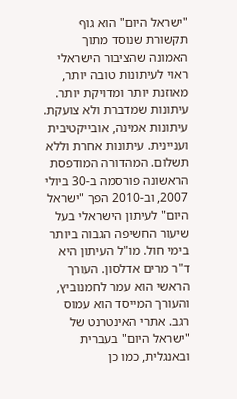"ישראל היום" הוא גוף תקשורת שנוסד מתוך האמונה שהציבור הישראלי ראוי לעיתונות טובה יותר, מאוזנת יותר ומדויקת יותר. עיתונות שמדברת ולא צועקת. עיתונות אמינה, אובייקטיבית ועניינית. עיתונות אחרת וללא תשלום. המהדורה המודפסת הראשונה פורסמה ב-30 ביולי 2007, וב-2010 הפך "ישראל היום" לעיתון הישראלי בעל שיעור החשיפה הגבוה ביותר בימי חול. מו"ל העיתון היא ד"ר מרים אדלסון. העורך הראשי הוא עמר לחמנוביץ, והעורך המייסד הוא עמוס רגב. אתרי האינטרנט של "ישראל היום" בעברית ובאנגלית, כמו כן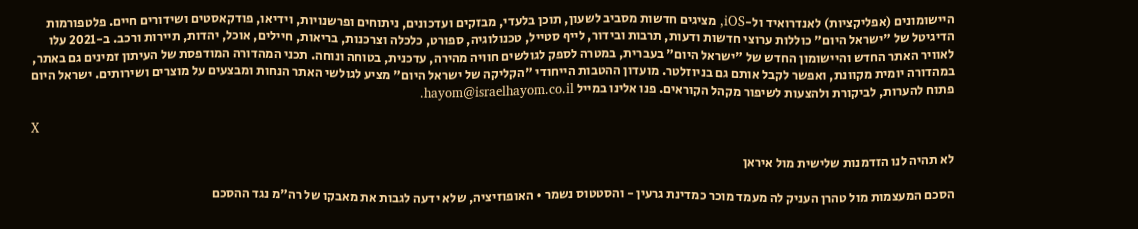היישומונים (אפליקציות) לאנדרואיד ול-iOS, מציגים חדשות מסביב לשעון, תוכן בלעדי, מבזקים ועדכונים, ניתוחים ופרשנויות, וידיאו, פודקאסטים ושידורים חיים. פלטפורמות הדיגיטל של "ישראל היום" כוללות ערוצי חדשות ודעות, תרבות ובידור, לייף סטייל, טכנולוגיה, ספורט, כלכלה וצרכנות, בריאות, חיילים, אוכל, יהדות, תיירות ורכב. ב-2021 עלו לאוויר האתר החדש והיישומון החדש של "ישראל היום" בעברית, במטרה לספק לגולשים חוויה מהירה, עדכנית, בטוחה ונוחה. תכני המהדורה המודפסת של העיתון זמינים גם באתר, במהדורה יומית מקוונת, ואפשר לקבל אותם גם בניוזלטר. מועדון ההטבות הייחודי "הקליקה של ישראל היום" מציע לגולשי האתר הנחות ומבצעים על מוצרים ושירותים. ישראל היום פתוח להערות, לביקורת ולהצעות לשיפור מקהל הקוראים. פנו אלינו במייל hayom@israelhayom.co.il.

X

לא תהיה לנו הזדמנות שלישית מול איראן

הסכם המעצמות מול טהרן העניק לה מעמד מוכר כמדינת גרעין - והסטטוס נשמר • האופוזיציה, שלא ידעה לגבות את מאבקו של רה"מ נגד ההסכם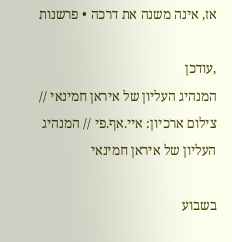אז, אינה משנה את דרכה • פרשנות

,עודכן
המנהיג העליון של איראן חמינאי // צילום ארכיון: איי.אף.פי // המנהיג העליון של איראן חמינאי

בשבוע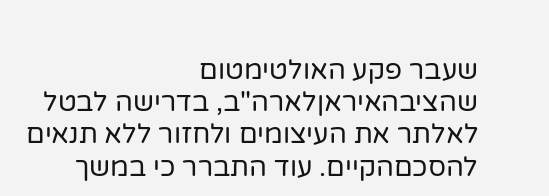שעבר פקע האולטימטום שהציבהאיראןלארה"ב, בדרישה לבטל לאלתר את העיצומים ולחזור ללא תנאים להסכםהקיים. עוד התברר כי במשך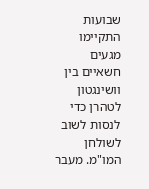שבועות התקיימו מגעים חשאיים בין וושינגטון לטהרן כדי לנסות לשוב לשולחן המו"מ. מעבר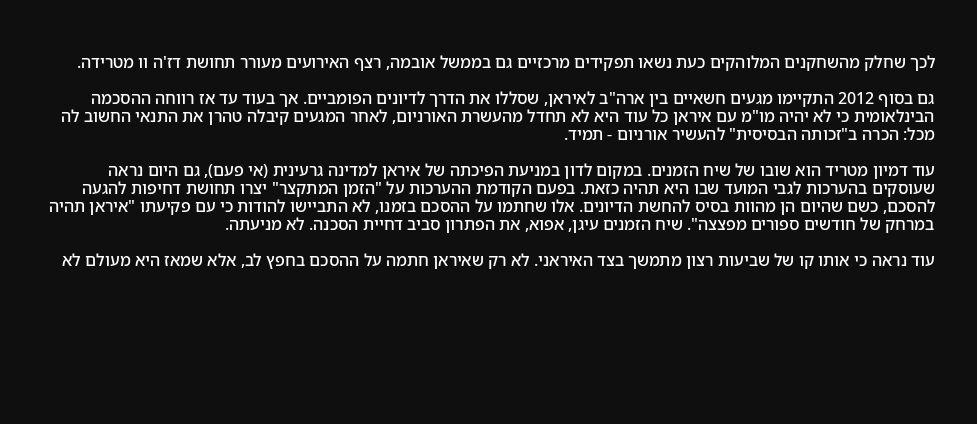לכך שחלק מהשחקנים המלוהקים כעת נשאו תפקידים מרכזיים גם בממשל אובמה, רצף האירועים מעורר תחושת דז'ה וו מטרידה.

גם בסוף 2012 התקיימו מגעים חשאיים בין ארה"ב לאיראן, שסללו את הדרך לדיונים הפומביים. אך בעוד עד אז רווחה ההסכמה הבינלאומית כי לא יהיה מו"מ עם איראן כל עוד היא לא תחדל מהעשרת האורניום, לאחר המגעים קיבלה טהרן את התנאי החשוב לה מכל: הכרה ב"זכותה הבסיסית" להעשיר אורניום - תמיד.

עוד דמיון מטריד הוא שובו של שיח הזמנים. במקום לדון במניעת הפיכתה של איראן למדינה גרעינית (אי פעם), גם היום נראה שעוסקים בהערכות לגבי המועד שבו היא תהיה כזאת. בפעם הקודמת ההערכות על "הזמן המתקצר" יצרו תחושת דחיפות להגעה להסכם, כשם שהיום הן מהוות בסיס להחשת הדיונים. אלו שחתמו על ההסכם בזמנו, לא התביישו להודות כי עם פקיעתו "איראן תהיה במרחק של חודשים ספורים מפצצה". שיח הזמנים עיגן, אפוא, את הפתרון סביב דחיית הסכנה. לא מניעתה.

עוד נראה כי אותו קו של שביעות רצון מתמשך בצד האיראני. לא רק שאיראן חתמה על ההסכם בחפץ לב, אלא שמאז היא מעולם לא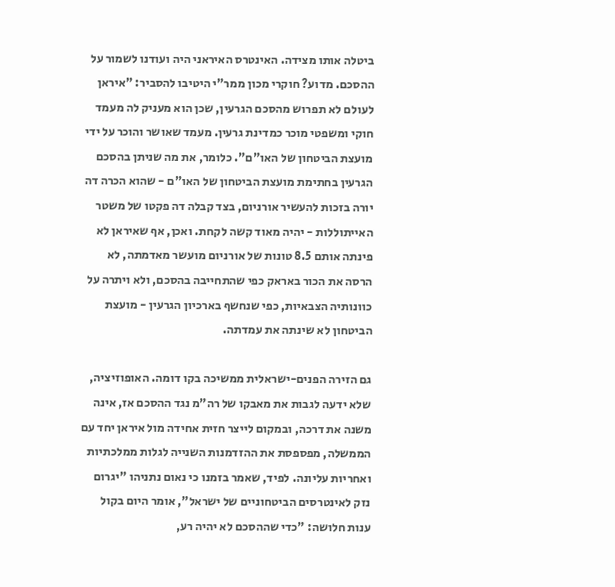ביטלה אותו מצידה. האינטרס האיראני היה ועודנו לשמור על ההסכם. מדוע? חוקרי מכון ממר"י היטיבו להסביר: "איראן לעולם לא תפרוש מהסכם הגרעין, שכן הוא מעניק לה מעמד חוקי ומשפטי מוכר כמדינת גרעין. מעמד שאושר והוכר על ידי מועצת הביטחון של האו"ם". כלומר, את מה שניתן בהסכם הגרעין בחתימת מועצת הביטחון של האו"ם - שהוא הכרה דה יורה בזכות להעשיר אורניום, בצד קבלה דה פקטו של משטר האייתוללות - יהיה מאוד קשה לקחת. ואכן, אף שאיראן לא פינתה אותם 8.5 טונות של אורניום מועשר מאדמתה, לא הרסה את הכור באראק כפי שהתחייבה בהסכם, ולא ויתרה על כוונותיה הצבאיות, כפי שנחשף בארכיון הגרעין - מועצת הביטחון לא שינתה את עמדתה.

גם הזירה הפנים-ישראלית ממשיכה בקו דומה. האופוזיציה, שלא ידעה לגבות את מאבקו של רה"מ נגד ההסכם אז, אינה משנה את דרכה, ובמקום לייצר חזית אחידה מול איראן יחד עם הממשלה, מפספסת את ההזדמנות השנייה לגלות ממלכתיות ואחריות עליונה. לפיד, שאמר בזמנו כי נאום נתניהו "יגרום נזק לאינטרסים הביטחוניים של ישראל", אומר היום בקול ענות חלושה: "כדי שההסכם לא יהיה רע,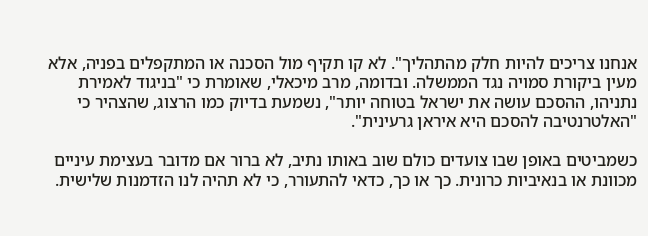אנחנו צריכים להיות חלק מהתהליך". לא קו תקיף מול הסכנה או המתקפלים בפניה, אלא מעין ביקורת סמויה נגד הממשלה. ובדומה, מרב מיכאלי, שאומרת כי "בניגוד לאמירת נתניהו, ההסכם עושה את ישראל בטוחה יותר", נשמעת בדיוק כמו הרצוג, שהצהיר כי "האלטרנטיבה להסכם היא איראן גרעינית".

כשמביטים באופן שבו צועדים כולם שוב באותו נתיב, לא ברור אם מדובר בעצימת עיניים מכוונת או בנאיביות כרונית. כך או כך, כדאי להתעורר, כי לא תהיה לנו הזדמנות שלישית.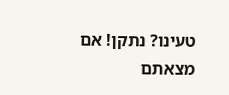טעינו? נתקן! אם מצאתם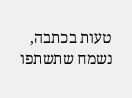טעות בכתבה, נשמח שתשתפו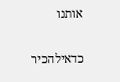אותנו

כדאילהכיר